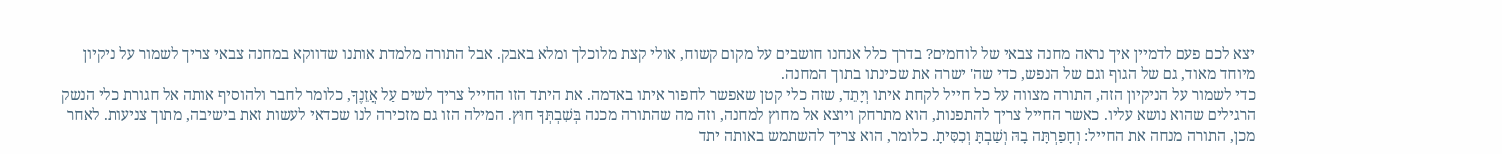יצא לכם פעם לדמיין איך נראה מחנה צבאי של לוחמים? בדרך כלל אנחנו חושבים על מקום קשוח, אולי קצת מלוכלך ומלא באבק. אבל התורה מלמדת אותנו שדווקא במחנה צבאי צריך לשמור על ניקיון מיוחד מאוד, גם של הגוף וגם של הנפש, כדי שה' ישרה את שכינתו בתוך המחנה.
כדי לשמור על הניקיון הזה, התורה מצווה על כל חייל לקחת איתו וְיָתֵד, שזה כלי קטן שאפשר לחפור איתו באדמה. את היתד הזו החייל צריך לשים עַל אֲזֵנֶךָ, כלומר לחבר ולהוסיף אותה אל חגורת כלי הנשק הרגילים שהוא נושא עליו. כאשר החייל צריך להתפנות, הוא מתרחק ויוצא אל מחוץ למחנה, וזה מה שהתורה מכנה בְּשִׁבְתְּךָ חוּץ. המילה הזו גם מזכירה לנו שכדאי לעשות זאת בישיבה, מתוך צניעות. לאחר מכן, התורה מנחה את החייל: וְחָפַרְתָּה בָהּ וְשַׁבְתָּ וְכִסִּיתָ. כלומר, הוא צריך להשתמש באותה יתד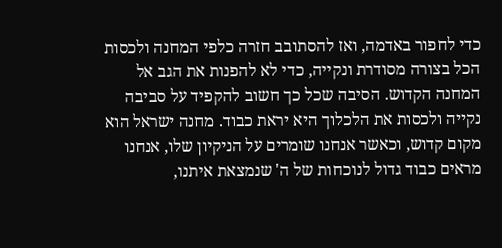כדי לחפור באדמה, ואז להסתובב חזרה כלפי המחנה ולכסות הכל בצורה מסודרת ונקייה, כדי לא להפנות את הגב אל המחנה הקדוש. הסיבה שכל כך חשוב להקפיד על סביבה נקייה ולכסות את הלכלוך היא יראת כבוד. מחנה ישראל הוא מקום קדוש, וכאשר אנחנו שומרים על הניקיון שלו, אנחנו מראים כבוד גדול לנוכחות של ה' שנמצאת איתנו,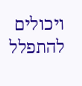ויכולים להתפלל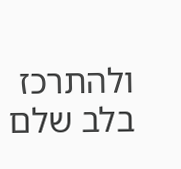ולהתרכז בלב שלם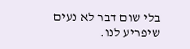בלי שום דבר לא נעים שיפריע לנו.